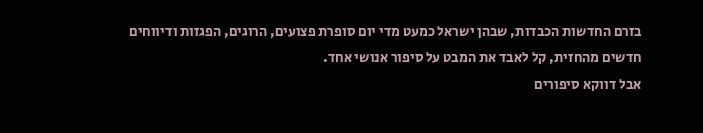בזרם החדשות הכבדות, שבהן ישראל כמעט מדי יום סופרת פצועים, הרוגים, הפגזות ודיווחים חדשים מהחזית, קל לאבד את המבט על סיפור אנושי אחד.
אבל דווקא סיפורים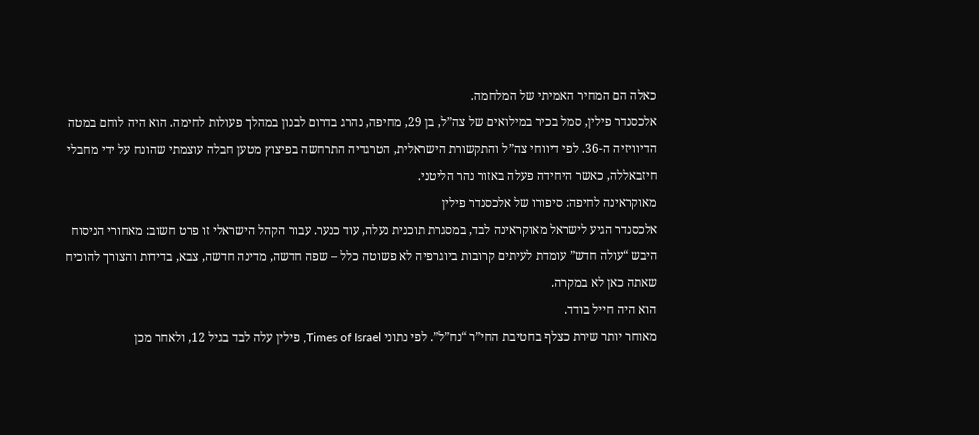כאלה הם המחיר האמיתי של המלחמה.
אלכסנדר פילין, סמל בכיר במילואים של צה”ל, בן 29, מחיפה, נהרג בדרום לבנון במהלך פעולות לחימה. הוא היה לוחם במטה הדיוויזיה ה-36. לפי דיווחי צה”ל והתקשורת הישראלית, הטרגדיה התרחשה בפיצוץ מטען חבלה עוצמתי שהונח על ידי מחבלי חיזבאללה, כאשר היחידה פעלה באזור נהר הליטני.
מאוקראינה לחיפה: סיפורו של אלכסנדר פילין
אלכסנדר הגיע לישראל מאוקראינה לבד, במסגרת תוכנית נעלה, עוד כנער. עבור הקהל הישראלי זו פרט חשוב: מאחורי הניסוח היבש “עולה חדש” עומדת לעיתים קרובות ביוגרפיה לא פשוטה כלל – שפה חדשה, מדינה חדשה, צבא, בדידות והצורך להוכיח שאתה כאן לא במקרה.
הוא היה חייל בודד.
מאוחר יותר שירת כצלף בחטיבת החי”ר “נח”ל”. לפי נתוני Times of Israel, פילין עלה לבד בגיל 12, ולאחר מכן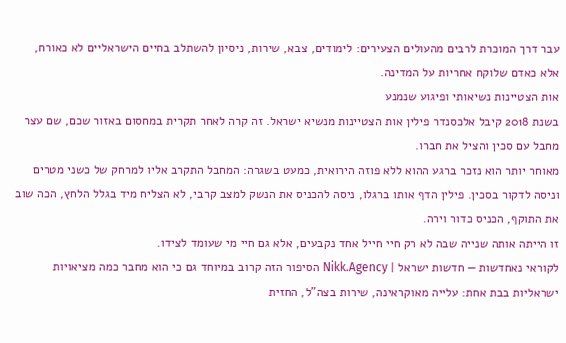עבר דרך המוכרת לרבים מהעולים הצעירים: לימודים, צבא, שירות, ניסיון להשתלב בחיים הישראליים לא כאורח, אלא כאדם שלוקח אחריות על המדינה.
אות הצטיינות נשיאותי ופיגוע שנמנע
בשנת 2018 קיבל אלכסנדר פילין אות הצטיינות מנשיא ישראל. זה קרה לאחר תקרית במחסום באזור שכם, שם עצר מחבל עם סכין והציל את חברו.
מאוחר יותר הוא נזכר ברגע ההוא ללא פוזה הירואית, כמעט בשגרה: המחבל התקרב אליו למרחק של כשני מטרים וניסה לדקור בסכין. פילין הדף אותו ברגלו, ניסה להכניס את הנשק למצב קרבי, לא הצליח מיד בגלל הלחץ, הכה שוב את התוקף, הכניס כדור וירה.
זו הייתה אותה שנייה שבה לא רק חיי חייל אחד נקבעים, אלא גם חיי מי שעומד לצידו.
לקוראי נאחדשות — חדשות ישראל | Nikk.Agency הסיפור הזה קרוב במיוחד גם כי הוא מחבר כמה מציאויות ישראליות בבת אחת: עלייה מאוקראינה, שירות בצה”ל, החזית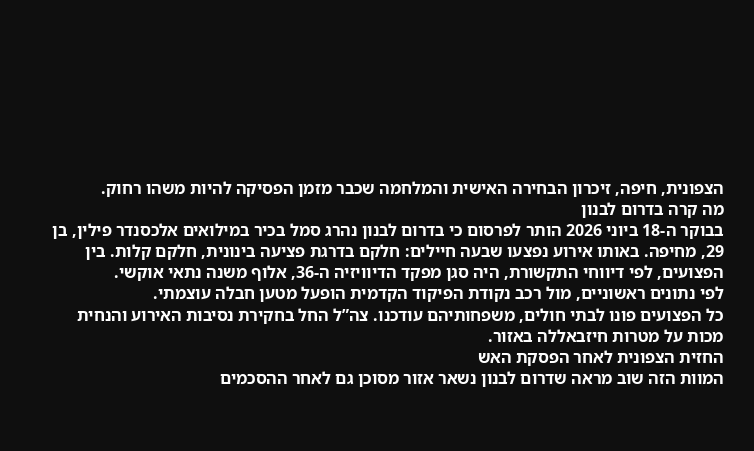הצפונית, חיפה, זיכרון הבחירה האישית והמלחמה שכבר מזמן הפסיקה להיות משהו רחוק.
מה קרה בדרום לבנון
בבוקר ה-18 ביוני 2026 הותר לפרסום כי בדרום לבנון נהרג סמל בכיר במילואים אלכסנדר פילין, בן 29, מחיפה. באותו אירוע נפצעו שבעה חיילים: חלקם בדרגת פציעה בינונית, חלקם קלות. בין הפצועים, לפי דיווחי התקשורת, היה סגן מפקד הדיוויזיה ה-36, אלוף משנה נתאי אוקשי.
לפי נתונים ראשוניים, מול רכב נקודת הפיקוד הקדמית הופעל מטען חבלה עוצמתי.
כל הפצועים פונו לבתי חולים, משפחותיהם עודכנו. צה”ל החל בחקירת נסיבות האירוע והנחית מכות על מטרות חיזבאללה באזור.
החזית הצפונית לאחר הפסקת האש
המוות הזה שוב מראה שדרום לבנון נשאר אזור מסוכן גם לאחר ההסכמים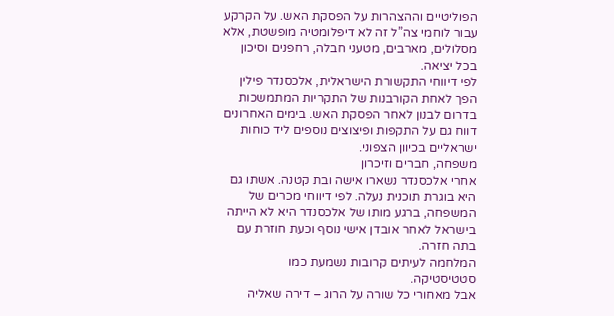הפוליטיים וההצהרות על הפסקת האש. על הקרקע עבור לוחמי צה”ל זה לא דיפלומטיה מופשטת, אלא מסלולים, מארבים, מטעני חבלה, רחפנים וסיכון בכל יציאה.
לפי דיווחי התקשורת הישראלית, אלכסנדר פילין הפך לאחת הקורבנות של התקריות המתמשכות בדרום לבנון לאחר הפסקת האש. בימים האחרונים דווח גם על התקפות ופיצוצים נוספים ליד כוחות ישראליים בכיוון הצפוני.
משפחה, חברים וזיכרון
אחרי אלכסנדר נשארו אישה ובת קטנה. אשתו גם היא בוגרת תוכנית נעלה. לפי דיווחי מכרים של המשפחה, ברגע מותו של אלכסנדר היא לא הייתה בישראל לאחר אובדן אישי נוסף וכעת חוזרת עם בתה חזרה.
המלחמה לעיתים קרובות נשמעת כמו סטטיסטיקה.
אבל מאחורי כל שורה על הרוג – דירה שאליה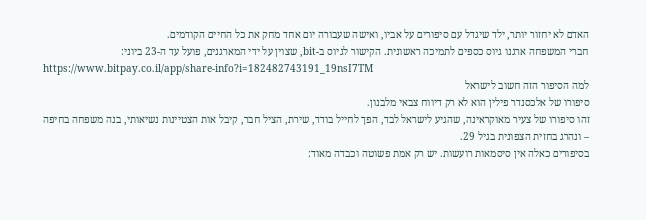האדם לא יחזור יותר, ילד שיגדל עם סיפורים על אביו, ואישה שעבורה יום אחד מחק את כל החיים הקודמים.
חברי המשפחה ארגנו גיוס כספים לתמיכה ראשונית. הקישור לגיוס ב-bit, שצוין על ידי המארגנים, פועל עד ה-23 ביוני:
https://www.bitpay.co.il/app/share-info?i=182482743191_19nsI7TM
למה הסיפור הזה חשוב לישראל
סיפורו של אלכסנדר פילין הוא לא רק דיווח צבאי מלבנון.
זהו סיפורו של צעיר מאוקראינה, שהגיע לישראל לבד, הפך לחייל בודד, שירת, הציל חבר, קיבל אות הצטיינות נשיאותי, בנה משפחה בחיפה – ונהרג בחזית הצפונית בגיל 29.
בסיפורים כאלה אין סיסמאות רועשות. יש רק אמת פשוטה וכבדה מאוד: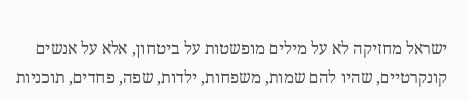ישראל מחזיקה לא על מילים מופשטות על ביטחון, אלא על אנשים קונקרטיים, שהיו להם שמות, משפחות, ילדות, שפה, פחדים, תוכניות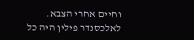וחיים אחרי הצבא.
לאלכסנדר פילין היה כל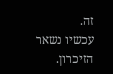זה.
עכשיו נשאר הזיכרון.